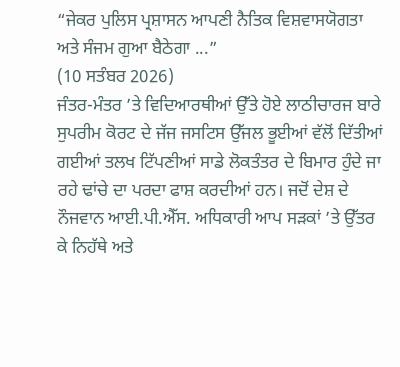“ਜੇਕਰ ਪੁਲਿਸ ਪ੍ਰਸ਼ਾਸਨ ਆਪਣੀ ਨੈਤਿਕ ਵਿਸ਼ਵਾਸਯੋਗਤਾ ਅਤੇ ਸੰਜਮ ਗੁਆ ਬੈਠੇਗਾ ...”
(10 ਸਤੰਬਰ 2026)
ਜੰਤਰ-ਮੰਤਰ ’ਤੇ ਵਿਦਿਆਰਥੀਆਂ ਉੱਤੇ ਹੋਏ ਲਾਠੀਚਾਰਜ ਬਾਰੇ ਸੁਪਰੀਮ ਕੋਰਟ ਦੇ ਜੱਜ ਜਸਟਿਸ ਉੱਜਲ ਭੂਈਆਂ ਵੱਲੋਂ ਦਿੱਤੀਆਂ ਗਈਆਂ ਤਲਖ ਟਿੱਪਣੀਆਂ ਸਾਡੇ ਲੋਕਤੰਤਰ ਦੇ ਬਿਮਾਰ ਹੁੰਦੇ ਜਾ ਰਹੇ ਢਾਂਚੇ ਦਾ ਪਰਦਾ ਫਾਸ਼ ਕਰਦੀਆਂ ਹਨ। ਜਦੋਂ ਦੇਸ਼ ਦੇ ਨੌਜਵਾਨ ਆਈ.ਪੀ.ਐੱਸ. ਅਧਿਕਾਰੀ ਆਪ ਸੜਕਾਂ ’ਤੇ ਉੱਤਰ ਕੇ ਨਿਹੱਥੇ ਅਤੇ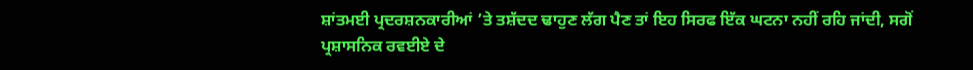ਸ਼ਾਂਤਮਈ ਪ੍ਰਦਰਸ਼ਨਕਾਰੀਆਂ ’ਤੇ ਤਸ਼ੱਦਦ ਢਾਹੁਣ ਲੱਗ ਪੈਣ ਤਾਂ ਇਹ ਸਿਰਫ ਇੱਕ ਘਟਨਾ ਨਹੀਂ ਰਹਿ ਜਾਂਦੀ, ਸਗੋਂ ਪ੍ਰਸ਼ਾਸਨਿਕ ਰਵਈਏ ਦੇ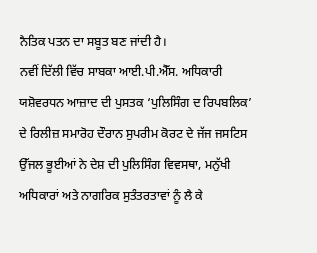ਨੈਤਿਕ ਪਤਨ ਦਾ ਸਬੂਤ ਬਣ ਜਾਂਦੀ ਹੈ।
ਨਵੀਂ ਦਿੱਲੀ ਵਿੱਚ ਸਾਬਕਾ ਆਈ.ਪੀ.ਐੱਸ. ਅਧਿਕਾਰੀ ਯਸ਼ੋਵਰਧਨ ਆਜ਼ਾਦ ਦੀ ਪੁਸਤਕ ‘ਪੁਲਿਸਿੰਗ ਦ ਰਿਪਬਲਿਕ’ ਦੇ ਰਿਲੀਜ਼ ਸਮਾਰੋਹ ਦੌਰਾਨ ਸੁਪਰੀਮ ਕੋਰਟ ਦੇ ਜੱਜ ਜਸਟਿਸ ਉੱਜਲ ਭੂਈਆਂ ਨੇ ਦੇਸ਼ ਦੀ ਪੁਲਿਸਿੰਗ ਵਿਵਸਥਾ, ਮਨੁੱਖੀ ਅਧਿਕਾਰਾਂ ਅਤੇ ਨਾਗਰਿਕ ਸੁਤੰਤਰਤਾਵਾਂ ਨੂੰ ਲੈ ਕੇ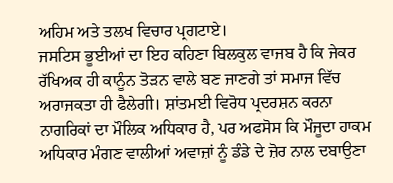ਅਹਿਮ ਅਤੇ ਤਲਖ ਵਿਚਾਰ ਪ੍ਰਗਟਾਏ।
ਜਸਟਿਸ ਭੂਈਆਂ ਦਾ ਇਹ ਕਹਿਣਾ ਬਿਲਕੁਲ ਵਾਜਬ ਹੈ ਕਿ ਜੇਕਰ ਰੱਖਿਅਕ ਹੀ ਕਾਨੂੰਨ ਤੋੜਨ ਵਾਲੇ ਬਣ ਜਾਣਗੇ ਤਾਂ ਸਮਾਜ ਵਿੱਚ ਅਰਾਜਕਤਾ ਹੀ ਫੈਲੇਗੀ। ਸ਼ਾਂਤਮਈ ਵਿਰੋਧ ਪ੍ਰਦਰਸ਼ਨ ਕਰਨਾ ਨਾਗਰਿਕਾਂ ਦਾ ਮੌਲਿਕ ਅਧਿਕਾਰ ਹੈ, ਪਰ ਅਫਸੋਸ ਕਿ ਮੌਜੂਦਾ ਹਾਕਮ ਅਧਿਕਾਰ ਮੰਗਣ ਵਾਲੀਆਂ ਅਵਾਜ਼ਾਂ ਨੂੰ ਡੰਡੇ ਦੇ ਜ਼ੋਰ ਨਾਲ ਦਬਾਉਣਾ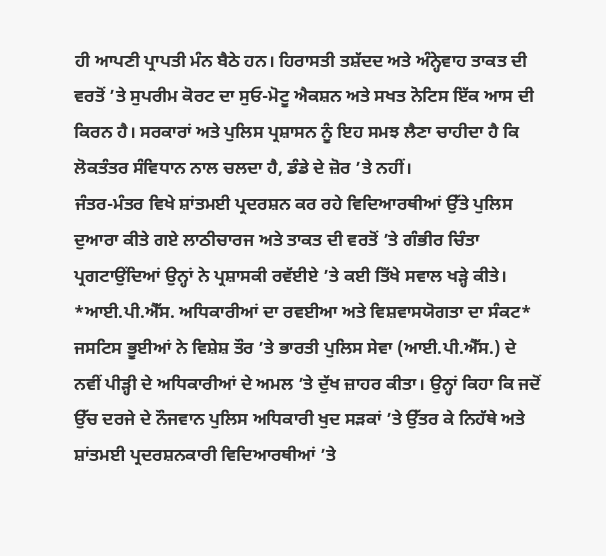ਹੀ ਆਪਣੀ ਪ੍ਰਾਪਤੀ ਮੰਨ ਬੈਠੇ ਹਨ। ਹਿਰਾਸਤੀ ਤਸ਼ੱਦਦ ਅਤੇ ਅੰਨ੍ਹੇਵਾਹ ਤਾਕਤ ਦੀ ਵਰਤੋਂ ’ਤੇ ਸੁਪਰੀਮ ਕੋਰਟ ਦਾ ਸੁਓ-ਮੋਟੂ ਐਕਸ਼ਨ ਅਤੇ ਸਖਤ ਨੋਟਿਸ ਇੱਕ ਆਸ ਦੀ ਕਿਰਨ ਹੈ। ਸਰਕਾਰਾਂ ਅਤੇ ਪੁਲਿਸ ਪ੍ਰਸ਼ਾਸਨ ਨੂੰ ਇਹ ਸਮਝ ਲੈਣਾ ਚਾਹੀਦਾ ਹੈ ਕਿ ਲੋਕਤੰਤਰ ਸੰਵਿਧਾਨ ਨਾਲ ਚਲਦਾ ਹੈ, ਡੰਡੇ ਦੇ ਜ਼ੋਰ ’ਤੇ ਨਹੀਂ।
ਜੰਤਰ-ਮੰਤਰ ਵਿਖੇ ਸ਼ਾਂਤਮਈ ਪ੍ਰਦਰਸ਼ਨ ਕਰ ਰਹੇ ਵਿਦਿਆਰਥੀਆਂ ਉੱਤੇ ਪੁਲਿਸ ਦੁਆਰਾ ਕੀਤੇ ਗਏ ਲਾਠੀਚਾਰਜ ਅਤੇ ਤਾਕਤ ਦੀ ਵਰਤੋਂ ’ਤੇ ਗੰਭੀਰ ਚਿੰਤਾ ਪ੍ਰਗਟਾਉਂਦਿਆਂ ਉਨ੍ਹਾਂ ਨੇ ਪ੍ਰਸ਼ਾਸਕੀ ਰਵੱਈਏ ’ਤੇ ਕਈ ਤਿੱਖੇ ਸਵਾਲ ਖੜ੍ਹੇ ਕੀਤੇ।
*ਆਈ.ਪੀ.ਐੱਸ. ਅਧਿਕਾਰੀਆਂ ਦਾ ਰਵਈਆ ਅਤੇ ਵਿਸ਼ਵਾਸਯੋਗਤਾ ਦਾ ਸੰਕਟ*
ਜਸਟਿਸ ਭੂਈਆਂ ਨੇ ਵਿਸ਼ੇਸ਼ ਤੌਰ ’ਤੇ ਭਾਰਤੀ ਪੁਲਿਸ ਸੇਵਾ (ਆਈ.ਪੀ.ਐੱਸ.) ਦੇ ਨਵੀਂ ਪੀੜ੍ਹੀ ਦੇ ਅਧਿਕਾਰੀਆਂ ਦੇ ਅਮਲ ’ਤੇ ਦੁੱਖ ਜ਼ਾਹਰ ਕੀਤਾ। ਉਨ੍ਹਾਂ ਕਿਹਾ ਕਿ ਜਦੋਂ ਉੱਚ ਦਰਜੇ ਦੇ ਨੌਜਵਾਨ ਪੁਲਿਸ ਅਧਿਕਾਰੀ ਖੁਦ ਸੜਕਾਂ ’ਤੇ ਉੱਤਰ ਕੇ ਨਿਹੱਥੇ ਅਤੇ ਸ਼ਾਂਤਮਈ ਪ੍ਰਦਰਸ਼ਨਕਾਰੀ ਵਿਦਿਆਰਥੀਆਂ ’ਤੇ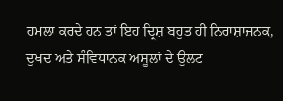ਹਮਲਾ ਕਰਦੇ ਹਨ ਤਾਂ ਇਹ ਦ੍ਰਿਸ਼ ਬਹੁਤ ਹੀ ਨਿਰਾਸ਼ਾਜਨਕ, ਦੁਖਦ ਅਤੇ ਸੰਵਿਧਾਨਕ ਅਸੂਲਾਂ ਦੇ ਉਲਟ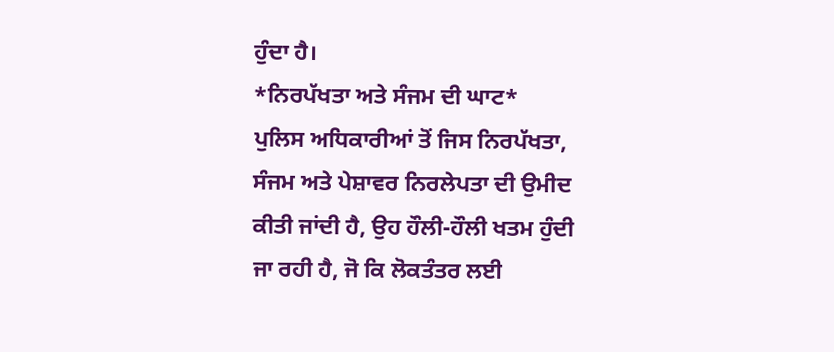ਹੁੰਦਾ ਹੈ।
*ਨਿਰਪੱਖਤਾ ਅਤੇ ਸੰਜਮ ਦੀ ਘਾਟ*
ਪੁਲਿਸ ਅਧਿਕਾਰੀਆਂ ਤੋਂ ਜਿਸ ਨਿਰਪੱਖਤਾ, ਸੰਜਮ ਅਤੇ ਪੇਸ਼ਾਵਰ ਨਿਰਲੇਪਤਾ ਦੀ ਉਮੀਦ ਕੀਤੀ ਜਾਂਦੀ ਹੈ, ਉਹ ਹੌਲੀ-ਹੌਲੀ ਖਤਮ ਹੁੰਦੀ ਜਾ ਰਹੀ ਹੈ, ਜੋ ਕਿ ਲੋਕਤੰਤਰ ਲਈ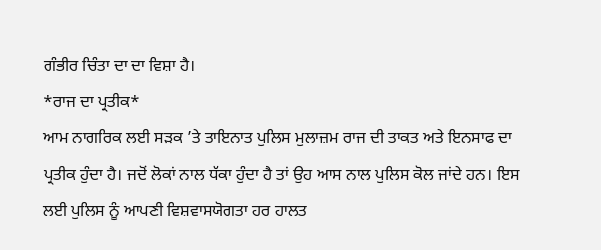ਗੰਭੀਰ ਚਿੰਤਾ ਦਾ ਦਾ ਵਿਸ਼ਾ ਹੈ।
*ਰਾਜ ਦਾ ਪ੍ਰਤੀਕ*
ਆਮ ਨਾਗਰਿਕ ਲਈ ਸੜਕ ’ਤੇ ਤਾਇਨਾਤ ਪੁਲਿਸ ਮੁਲਾਜ਼ਮ ਰਾਜ ਦੀ ਤਾਕਤ ਅਤੇ ਇਨਸਾਫ ਦਾ ਪ੍ਰਤੀਕ ਹੁੰਦਾ ਹੈ। ਜਦੋਂ ਲੋਕਾਂ ਨਾਲ ਧੱਕਾ ਹੁੰਦਾ ਹੈ ਤਾਂ ਉਹ ਆਸ ਨਾਲ ਪੁਲਿਸ ਕੋਲ ਜਾਂਦੇ ਹਨ। ਇਸ ਲਈ ਪੁਲਿਸ ਨੂੰ ਆਪਣੀ ਵਿਸ਼ਵਾਸਯੋਗਤਾ ਹਰ ਹਾਲਤ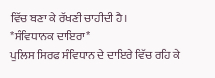ਵਿੱਚ ਬਣਾ ਕੇ ਰੱਖਣੀ ਚਾਹੀਦੀ ਹੈ।
*ਸੰਵਿਧਾਨਕ ਦਾਇਰਾ*
ਪੁਲਿਸ ਸਿਰਫ ਸੰਵਿਧਾਨ ਦੇ ਦਾਇਰੇ ਵਿੱਚ ਰਹਿ ਕੇ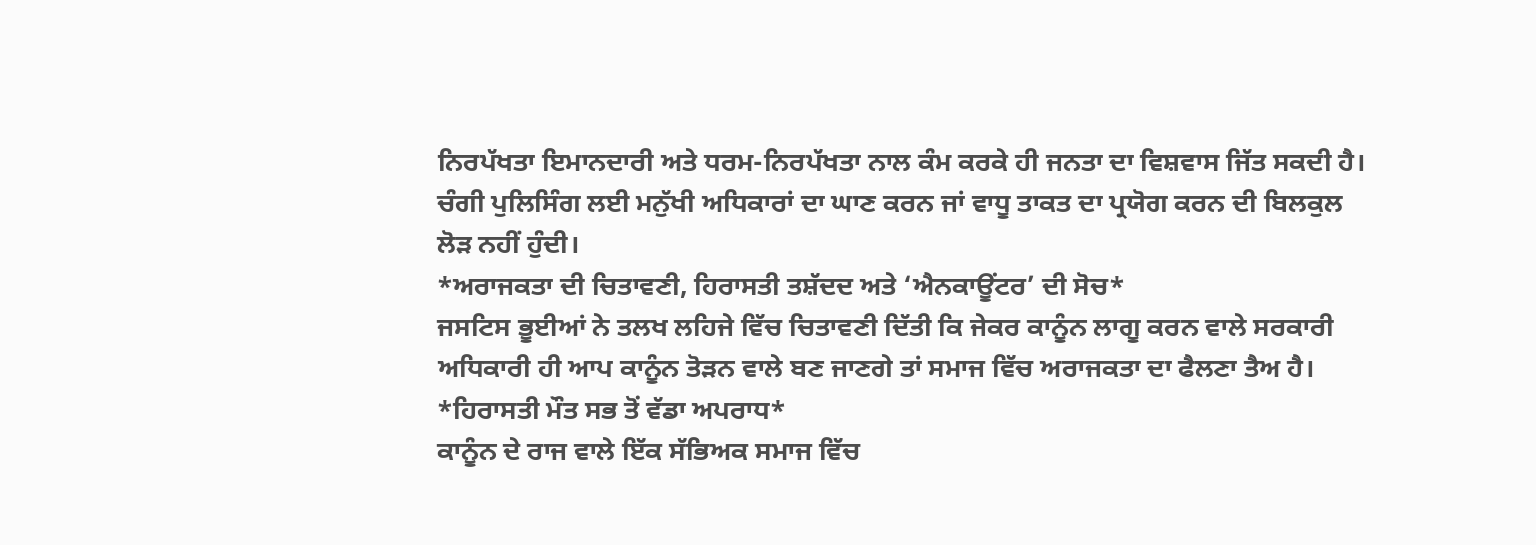ਨਿਰਪੱਖਤਾ ਇਮਾਨਦਾਰੀ ਅਤੇ ਧਰਮ-ਨਿਰਪੱਖਤਾ ਨਾਲ ਕੰਮ ਕਰਕੇ ਹੀ ਜਨਤਾ ਦਾ ਵਿਸ਼ਵਾਸ ਜਿੱਤ ਸਕਦੀ ਹੈ। ਚੰਗੀ ਪੁਲਿਸਿੰਗ ਲਈ ਮਨੁੱਖੀ ਅਧਿਕਾਰਾਂ ਦਾ ਘਾਣ ਕਰਨ ਜਾਂ ਵਾਧੂ ਤਾਕਤ ਦਾ ਪ੍ਰਯੋਗ ਕਰਨ ਦੀ ਬਿਲਕੁਲ ਲੋੜ ਨਹੀਂ ਹੁੰਦੀ।
*ਅਰਾਜਕਤਾ ਦੀ ਚਿਤਾਵਣੀ, ਹਿਰਾਸਤੀ ਤਸ਼ੱਦਦ ਅਤੇ ‘ਐਨਕਾਊਂਟਰ’ ਦੀ ਸੋਚ*
ਜਸਟਿਸ ਭੂਈਆਂ ਨੇ ਤਲਖ ਲਹਿਜੇ ਵਿੱਚ ਚਿਤਾਵਣੀ ਦਿੱਤੀ ਕਿ ਜੇਕਰ ਕਾਨੂੰਨ ਲਾਗੂ ਕਰਨ ਵਾਲੇ ਸਰਕਾਰੀ ਅਧਿਕਾਰੀ ਹੀ ਆਪ ਕਾਨੂੰਨ ਤੋੜਨ ਵਾਲੇ ਬਣ ਜਾਣਗੇ ਤਾਂ ਸਮਾਜ ਵਿੱਚ ਅਰਾਜਕਤਾ ਦਾ ਫੈਲਣਾ ਤੈਅ ਹੈ।
*ਹਿਰਾਸਤੀ ਮੌਤ ਸਭ ਤੋਂ ਵੱਡਾ ਅਪਰਾਧ*
ਕਾਨੂੰਨ ਦੇ ਰਾਜ ਵਾਲੇ ਇੱਕ ਸੱਭਿਅਕ ਸਮਾਜ ਵਿੱਚ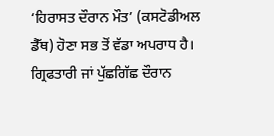‘ਹਿਰਾਸਤ ਦੌਰਾਨ ਮੌਤ’ (ਕਸਟੋਡੀਅਲ ਡੈੱਥ) ਹੋਣਾ ਸਭ ਤੋਂ ਵੱਡਾ ਅਪਰਾਧ ਹੈ। ਗ੍ਰਿਫਤਾਰੀ ਜਾਂ ਪੁੱਛਗਿੱਛ ਦੌਰਾਨ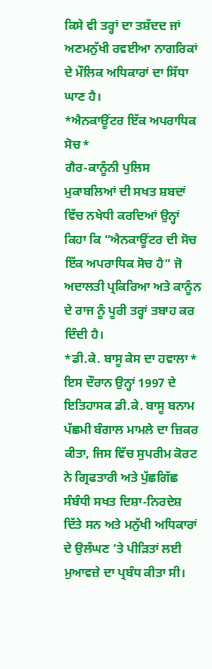ਕਿਸੇ ਵੀ ਤਰ੍ਹਾਂ ਦਾ ਤਸ਼ੱਦਦ ਜਾਂ ਅਣਮਨੁੱਖੀ ਰਵਈਆ ਨਾਗਰਿਕਾਂ ਦੇ ਮੌਲਿਕ ਅਧਿਕਾਰਾਂ ਦਾ ਸਿੱਧਾ ਘਾਣ ਹੈ।
*ਐਨਕਾਊਂਟਰ ਇੱਕ ਅਪਰਾਧਿਕ ਸੋਚ*
ਗੈਰ-ਕਾਨੂੰਨੀ ਪੁਲਿਸ ਮੁਕਾਬਲਿਆਂ ਦੀ ਸਖਤ ਸ਼ਬਦਾਂ ਵਿੱਚ ਨਖੇਧੀ ਕਰਦਿਆਂ ਉਨ੍ਹਾਂ ਕਿਹਾ ਕਿ “ਐਨਕਾਊਂਟਰ ਦੀ ਸੋਚ ਇੱਕ ਅਪਰਾਧਿਕ ਸੋਚ ਹੈ” ਜੋ ਅਦਾਲਤੀ ਪ੍ਰਕਿਰਿਆ ਅਤੇ ਕਾਨੂੰਨ ਦੇ ਰਾਜ ਨੂੰ ਪੂਰੀ ਤਰ੍ਹਾਂ ਤਬਾਹ ਕਰ ਦਿੰਦੀ ਹੈ।
*ਡੀ.ਕੇ. ਬਾਸੂ ਕੇਸ ਦਾ ਹਵਾਲਾ*
ਇਸ ਦੌਰਾਨ ਉਨ੍ਹਾਂ 1997 ਦੇ ਇਤਿਹਾਸਕ ਡੀ.ਕੇ. ਬਾਸੂ ਬਨਾਮ ਪੱਛਮੀ ਬੰਗਾਲ ਮਾਮਲੇ ਦਾ ਜ਼ਿਕਰ ਕੀਤਾ, ਜਿਸ ਵਿੱਚ ਸੁਪਰੀਮ ਕੋਰਟ ਨੇ ਗ੍ਰਿਫਤਾਰੀ ਅਤੇ ਪੁੱਛਗਿੱਛ ਸੰਬੰਧੀ ਸਖਤ ਦਿਸ਼ਾ-ਨਿਰਦੇਸ਼ ਦਿੱਤੇ ਸਨ ਅਤੇ ਮਨੁੱਖੀ ਅਧਿਕਾਰਾਂ ਦੇ ਉਲੰਘਣ ’ਤੇ ਪੀੜਿਤਾਂ ਲਈ ਮੁਆਵਜ਼ੇ ਦਾ ਪ੍ਰਬੰਧ ਕੀਤਾ ਸੀ।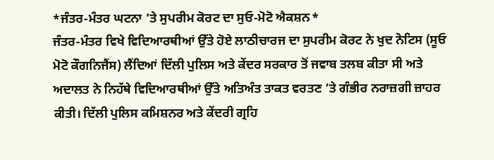*ਜੰਤਰ-ਮੰਤਰ ਘਟਨਾ ’ਤੇ ਸੁਪਰੀਮ ਕੋਰਟ ਦਾ ਸੁਓ-ਮੋਟੋ ਐਕਸ਼ਨ*
ਜੰਤਰ-ਮੰਤਰ ਵਿਖੇ ਵਿਦਿਆਰਥੀਆਂ ਉੱਤੇ ਹੋਏ ਲਾਠੀਚਾਰਜ ਦਾ ਸੁਪਰੀਮ ਕੋਰਟ ਨੇ ਖੁਦ ਨੋਟਿਸ (ਸੂਓ ਮੋਟੋ ਕੌਗਨਿਜੈਂਸ) ਲੈਂਦਿਆਂ ਦਿੱਲੀ ਪੁਲਿਸ ਅਤੇ ਕੇਂਦਰ ਸਰਕਾਰ ਤੋਂ ਜਵਾਬ ਤਲਬ ਕੀਤਾ ਸੀ ਅਤੇ ਅਦਾਲਤ ਨੇ ਨਿਹੱਥੇ ਵਿਦਿਆਰਥੀਆਂ ਉੱਤੇ ਅਤਿਅੰਤ ਤਾਕਤ ਵਰਤਣ ’ਤੇ ਗੰਭੀਰ ਨਰਾਜ਼ਗੀ ਜ਼ਾਹਰ ਕੀਤੀ। ਦਿੱਲੀ ਪੁਲਿਸ ਕਮਿਸ਼ਨਰ ਅਤੇ ਕੇਂਦਰੀ ਗ੍ਰਹਿ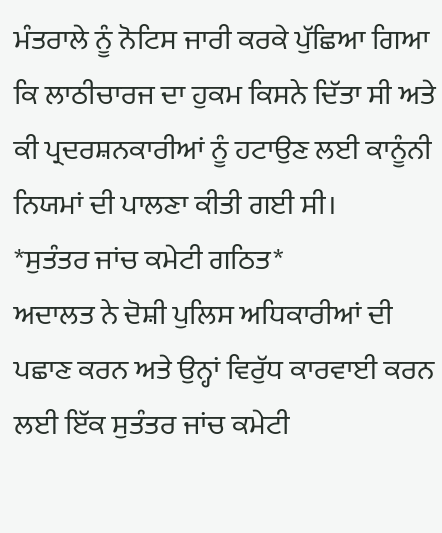ਮੰਤਰਾਲੇ ਨੂੰ ਨੋਟਿਸ ਜਾਰੀ ਕਰਕੇ ਪੁੱਛਿਆ ਗਿਆ ਕਿ ਲਾਠੀਚਾਰਜ ਦਾ ਹੁਕਮ ਕਿਸਨੇ ਦਿੱਤਾ ਸੀ ਅਤੇ ਕੀ ਪ੍ਰਦਰਸ਼ਨਕਾਰੀਆਂ ਨੂੰ ਹਟਾਉਣ ਲਈ ਕਾਨੂੰਨੀ ਨਿਯਮਾਂ ਦੀ ਪਾਲਣਾ ਕੀਤੀ ਗਈ ਸੀ।
*ਸੁਤੰਤਰ ਜਾਂਚ ਕਮੇਟੀ ਗਠਿਤ*
ਅਦਾਲਤ ਨੇ ਦੋਸ਼ੀ ਪੁਲਿਸ ਅਧਿਕਾਰੀਆਂ ਦੀ ਪਛਾਣ ਕਰਨ ਅਤੇ ਉਨ੍ਹਾਂ ਵਿਰੁੱਧ ਕਾਰਵਾਈ ਕਰਨ ਲਈ ਇੱਕ ਸੁਤੰਤਰ ਜਾਂਚ ਕਮੇਟੀ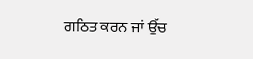ਗਠਿਤ ਕਰਨ ਜਾਂ ਉੱਚ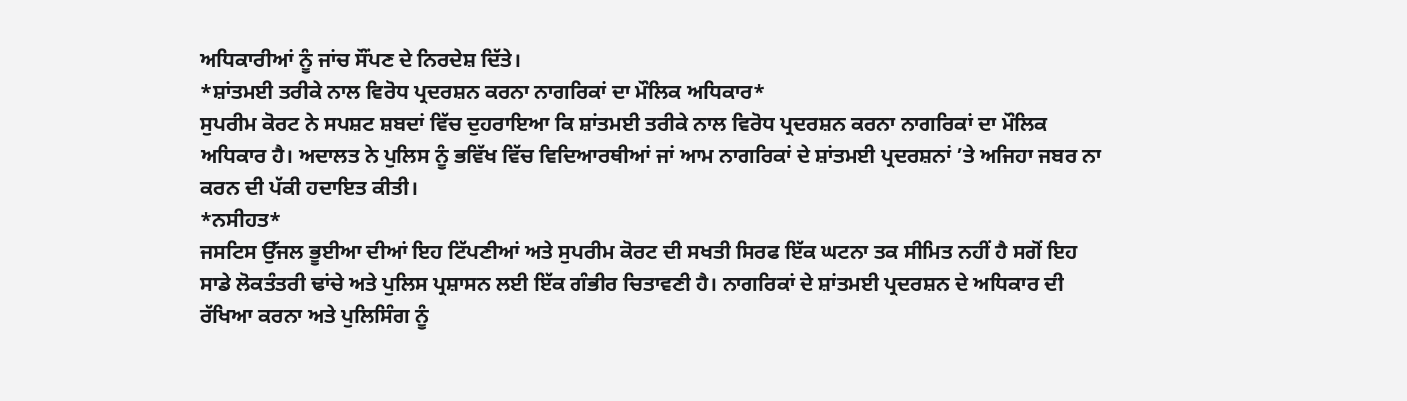ਅਧਿਕਾਰੀਆਂ ਨੂੰ ਜਾਂਚ ਸੌਂਪਣ ਦੇ ਨਿਰਦੇਸ਼ ਦਿੱਤੇ।
*ਸ਼ਾਂਤਮਈ ਤਰੀਕੇ ਨਾਲ ਵਿਰੋਧ ਪ੍ਰਦਰਸ਼ਨ ਕਰਨਾ ਨਾਗਰਿਕਾਂ ਦਾ ਮੌਲਿਕ ਅਧਿਕਾਰ*
ਸੁਪਰੀਮ ਕੋਰਟ ਨੇ ਸਪਸ਼ਟ ਸ਼ਬਦਾਂ ਵਿੱਚ ਦੁਹਰਾਇਆ ਕਿ ਸ਼ਾਂਤਮਈ ਤਰੀਕੇ ਨਾਲ ਵਿਰੋਧ ਪ੍ਰਦਰਸ਼ਨ ਕਰਨਾ ਨਾਗਰਿਕਾਂ ਦਾ ਮੌਲਿਕ ਅਧਿਕਾਰ ਹੈ। ਅਦਾਲਤ ਨੇ ਪੁਲਿਸ ਨੂੰ ਭਵਿੱਖ ਵਿੱਚ ਵਿਦਿਆਰਥੀਆਂ ਜਾਂ ਆਮ ਨਾਗਰਿਕਾਂ ਦੇ ਸ਼ਾਂਤਮਈ ਪ੍ਰਦਰਸ਼ਨਾਂ ’ਤੇ ਅਜਿਹਾ ਜਬਰ ਨਾ ਕਰਨ ਦੀ ਪੱਕੀ ਹਦਾਇਤ ਕੀਤੀ।
*ਨਸੀਹਤ*
ਜਸਟਿਸ ਉੱਜਲ ਭੂਈਆ ਦੀਆਂ ਇਹ ਟਿੱਪਣੀਆਂ ਅਤੇ ਸੁਪਰੀਮ ਕੋਰਟ ਦੀ ਸਖਤੀ ਸਿਰਫ ਇੱਕ ਘਟਨਾ ਤਕ ਸੀਮਿਤ ਨਹੀਂ ਹੈ ਸਗੋਂ ਇਹ ਸਾਡੇ ਲੋਕਤੰਤਰੀ ਢਾਂਚੇ ਅਤੇ ਪੁਲਿਸ ਪ੍ਰਸ਼ਾਸਨ ਲਈ ਇੱਕ ਗੰਭੀਰ ਚਿਤਾਵਣੀ ਹੈ। ਨਾਗਰਿਕਾਂ ਦੇ ਸ਼ਾਂਤਮਈ ਪ੍ਰਦਰਸ਼ਨ ਦੇ ਅਧਿਕਾਰ ਦੀ ਰੱਖਿਆ ਕਰਨਾ ਅਤੇ ਪੁਲਿਸਿੰਗ ਨੂੰ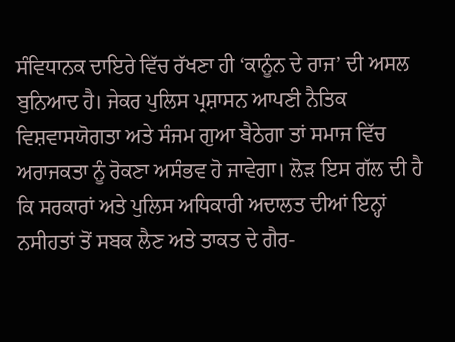ਸੰਵਿਧਾਨਕ ਦਾਇਰੇ ਵਿੱਚ ਰੱਖਣਾ ਹੀ ‘ਕਾਨੂੰਨ ਦੇ ਰਾਜ’ ਦੀ ਅਸਲ ਬੁਨਿਆਦ ਹੈ। ਜੇਕਰ ਪੁਲਿਸ ਪ੍ਰਸ਼ਾਸਨ ਆਪਣੀ ਨੈਤਿਕ ਵਿਸ਼ਵਾਸਯੋਗਤਾ ਅਤੇ ਸੰਜਮ ਗੁਆ ਬੈਠੇਗਾ ਤਾਂ ਸਮਾਜ ਵਿੱਚ ਅਰਾਜਕਤਾ ਨੂੰ ਰੋਕਣਾ ਅਸੰਭਵ ਹੋ ਜਾਵੇਗਾ। ਲੋੜ ਇਸ ਗੱਲ ਦੀ ਹੈ ਕਿ ਸਰਕਾਰਾਂ ਅਤੇ ਪੁਲਿਸ ਅਧਿਕਾਰੀ ਅਦਾਲਤ ਦੀਆਂ ਇਨ੍ਹਾਂ ਨਸੀਹਤਾਂ ਤੋਂ ਸਬਕ ਲੈਣ ਅਤੇ ਤਾਕਤ ਦੇ ਗੈਰ-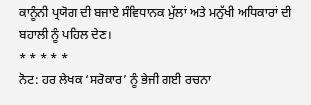ਕਾਨੂੰਨੀ ਪ੍ਰਯੋਗ ਦੀ ਬਜਾਏ ਸੰਵਿਧਾਨਕ ਮੁੱਲਾਂ ਅਤੇ ਮਨੁੱਖੀ ਅਧਿਕਾਰਾਂ ਦੀ ਬਹਾਲੀ ਨੂੰ ਪਹਿਲ ਦੇਣ।
* * * * *
ਨੋਟ: ਹਰ ਲੇਖਕ ‘ਸਰੋਕਾਰ’ ਨੂੰ ਭੇਜੀ ਗਈ ਰਚਨਾ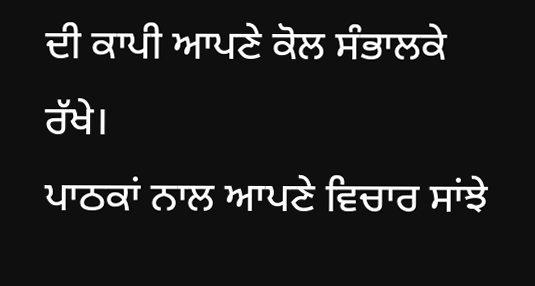ਦੀ ਕਾਪੀ ਆਪਣੇ ਕੋਲ ਸੰਭਾਲਕੇ ਰੱਖੇ।
ਪਾਠਕਾਂ ਨਾਲ ਆਪਣੇ ਵਿਚਾਰ ਸਾਂਝੇ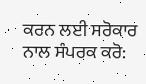ਕਰਨ ਲਈ ਸਰੋਕਾਰ ਨਾਲ ਸੰਪਰਕ ਕਰੋ: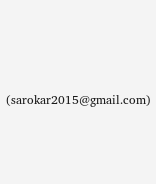(sarokar2015@gmail.com)